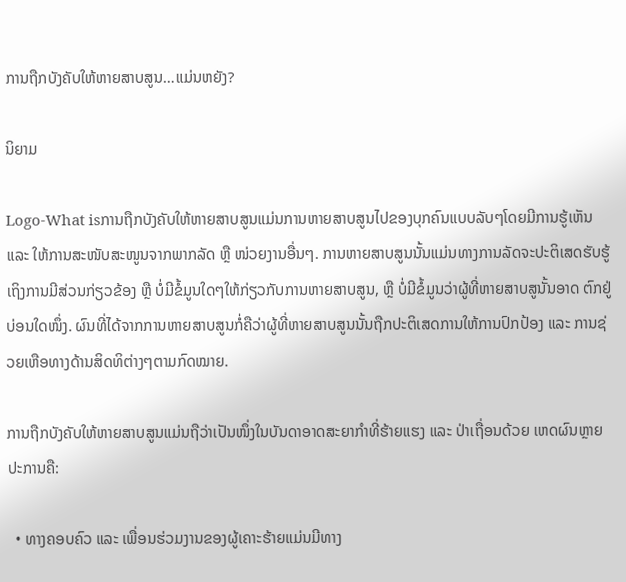ການຖືກບັງຄັບໃຫ້ຫາຍສາບສູນ…ແມ່ນຫຍັງ?

ນິຍາມ

Logo-What isການຖືກບັງຄັບໃຫ້ຫາຍສາບສູນແມ່ນການຫາຍສາບສູນໄປຂອງບຸກຄົນແບບລັບໆໂດຍມີການຮູ້ເຫັນ ແລະ ໃຫ້ການສະໜັບສະໜູນຈາກພາກລັດ ຫຼື ໜ່ວຍງານອື່ນໆ. ການຫາຍສາບສູນນັ້ນແມ່ນທາງການລັດຈະປະຕິເສດຮັບຮູ້ ເຖິງການມີສ່ວນກ່ຽວຂ້ອງ ຫຼື ບໍ່ມີຂໍ້ມູນໃດໆໃຫ້ກ່ຽວກັບການຫາຍສາບສູນ, ຫຼື ບໍ່ມີຂໍ້ມູນວ່າຜູ້ທີ່ຫາຍສາບສູນັ້ນອາດ ຕົກຢູ່ບ່ອນໃດໜຶ່ງ. ຜົນທີ່ໄດ້ຈາກການຫາຍສາບສູນກໍ່ຄືວ່າຜູ້ທີ່ຫາຍສາບສູນນັ້ນຖືກປະຕິເສດການໃຫ້ການປົກປ້ອງ ແລະ ການຊ່ວຍເຫືອທາງດ້ານສິດທິຕ່າງໆຕາມກົດໝາຍ.

ການຖືກບັງຄັບໃຫ້ຫາຍສາບສູນແມ່ນຖືວ່າເປັນໜຶ່ງໃນບັນດາອາດສະຍາກຳທີ່ຮ້າຍແຮງ ແລະ ປ່າເຖື່ອນດ້ວຍ ເຫດຜົນຫຼາຍປະການຄື:

  • ທາງຄອບຄົວ ແລະ ເພື່ອນຮ່ວມງານຂອງຜູ້ເຄາະຮ້າຍແມ່ນມີທາງ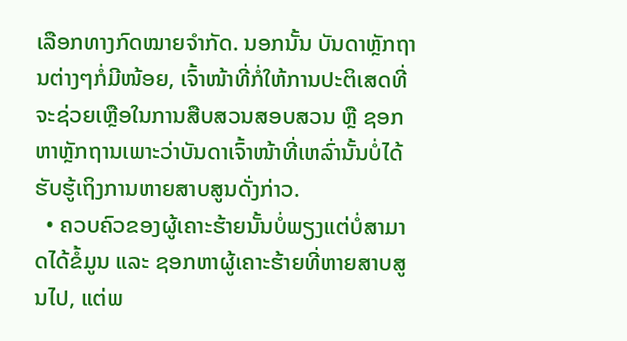ເລືອກທາງກົດໝາຍຈຳກັດ. ນອກນັ້ນ ບັນດາຫຼັກຖານຕ່າງໆກໍ່ມີໜ້ອຍ, ເຈົ້າໜ້າທີ່ກໍ່ໃຫ້ການປະຕິເສດທີ່ຈະຊ່ວຍເຫຼືອໃນການສືບສວນສອບສວນ ຫຼື ຊອກຫາຫຼັກຖານເພາະວ່າບັນດາເຈົ້າໜ້າທີ່ເຫລົ່ານັ້ນບໍ່ໄດ້ຮັບຮູ້ເຖິງການຫາຍສາບສູນດັ່ງກ່າວ.
  • ຄວບຄົວຂອງຜູ້ເຄາະຮ້າຍນັ້ນບໍ່ພຽງແຕ່ບໍ່ສາມາດໄດ້ຂໍ້ມູນ ແລະ ຊອກຫາຜູ້ເຄາະຮ້າຍທີ່ຫາຍສາບສູນໄປ, ແຕ່ພ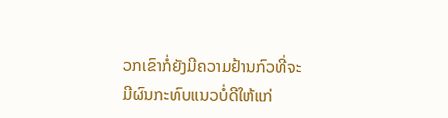ວກເຂົາກໍ່ຍັງມີຄວາມຢ້ານກົວທີ່ຈະມີຜົນກະທົບແນວບໍ່ດີໃຫ້ແກ່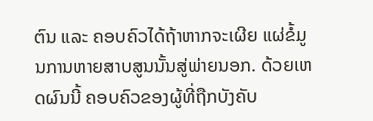ຕົນ ແລະ ຄອບຄົວໄດ້ຖ້າຫາກຈະເຜີຍ ແຜ່ຂໍ້ມູນການຫາຍສາບສູນນັ້ນສູ່ພ່າຍນອກ. ດ້ວຍເຫດຜົນນີ້ ຄອບຄົວຂອງຜູ້ທີ່ຖືກບັງຄັບ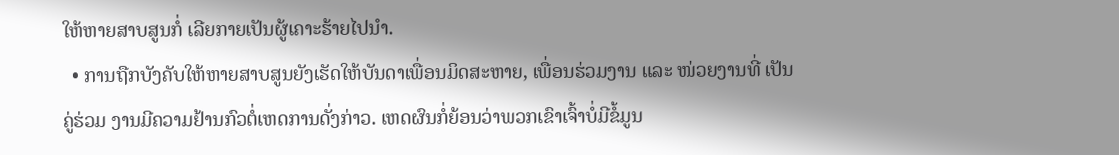ໃຫ້ຫາຍສາບສູນກໍ່ ເລີຍກາຍເປັນຜູ້ເຄາະຮ້າຍໄປນຳ.
  • ການຖືກບັງຄັບໃຫ້ຫາຍສາບສູນຍັງເຮັດໃຫ້ບັນດາເພື່ອນມິດສະຫາຍ, ເພື່ອນຮ່ວມງານ ແລະ ໜ່ວຍງານທີ່ ເປັນຄູ່ຮ່ວມ ງານມີຄວາມຢ້ານກົວຕໍ່ເຫດການດັ່ງກ່າວ. ເຫດຜົນກໍ່ຍ້ອນວ່າພວກເຂົາເຈົ້າບໍ່ມີຂໍ້ມູນ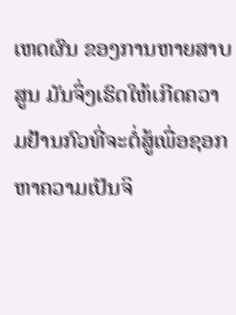ເຫດຜົນ ຂອງການຫາຍສາບສູນ ມັນຈຶ່ງເຮົດໃຫ້ເກີດຄວາມຢ້ານກົວທີ່ຈະຕໍ່ສູ້ເພື່ອຊອກຫາຄວາມເປັນຈິ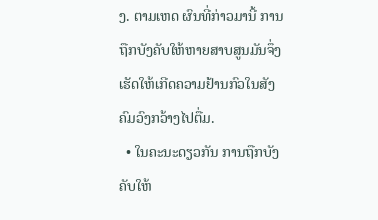ງ. ຕາມເຫດ ຜົນທີ່ກ່າວມານີ້ ການຖືກບັງຄັບໃຫ້ຫາຍສາບສູນມັນຈຶ່ງເຮັດໃຫ້ເກີດຄວາມຢ້ານກົວໃນສັງຄົມວົງກວ້າງໄປຕື່ມ.
  • ໃນຄະນະດຽວກັນ ການຖືກບັງຄັບໃຫ້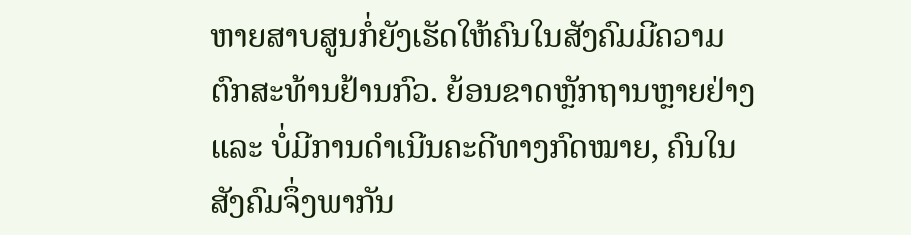ຫາຍສາບສູນກໍ່ຍັງເຮັດໃຫ້ຄົນໃນສັງຄົມມີຄວາມຕົກສະທ້ານຢ້ານກົວ. ຍ້ອນຂາດຫຼັກຖານຫຼາຍຢ່າງ ແລະ ບໍ່ມີການດຳເນີນຄະດີທາງກົດໝາຍ, ຄົນໃນສັງຄົມຈຶ່ງພາກັນ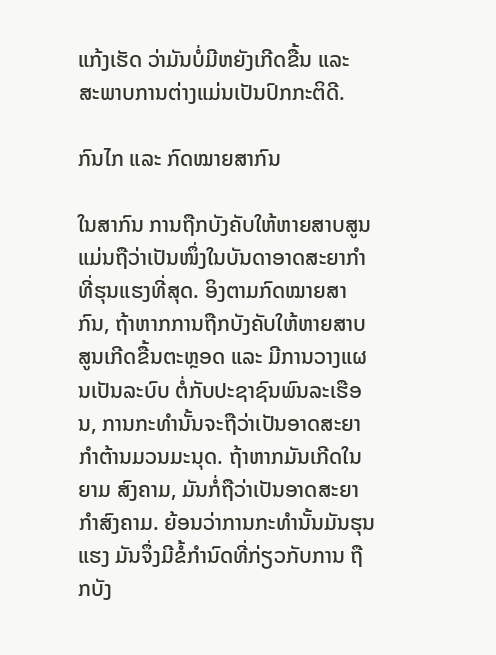ແກ້ງເຮັດ ວ່າມັນບໍ່ມີຫຍັງເກີດຂື້ນ ແລະ ສະພາບການຕ່າງແມ່ນເປັນປົກກະຕິດີ.

ກົນໄກ ແລະ ກົດໝາຍສາກົນ

ໃນສາກົນ ການຖືກບັງຄັບໃຫ້ຫາຍສາບສູນແມ່ນຖືວ່າເປັນໜຶ່ງໃນບັນດາອາດສະຍາກຳທີ່ຮຸນແຮງທີ່ສຸດ. ອິງຕາມກົດໝາຍສາກົນ, ຖ້າຫາກການຖືກບັງຄັບໃຫ້ຫາຍສາບສູນເກີດຂື້ນຕະຫຼອດ ແລະ ມີການວາງແຜນເປັນລະບົບ ຕໍ່ກັບປະຊາຊົນພົນລະເຮືອນ, ການກະທຳນັ້ນຈະຖືວ່າເປັນອາດສະຍາກຳຕ້ານມວນມະນຸດ. ຖ້າຫາກມັນເກີດໃນຍາມ ສົງຄາມ, ມັນກໍ່ຖືວ່າເປັນອາດສະຍາກຳສົງຄາມ. ຍ້ອນວ່າການກະທຳນັ້ນມັນຮຸນແຮງ ມັນຈຶ່ງມີຂໍ້ກຳນົດທີ່ກ່ຽວກັບການ ຖືກບັງ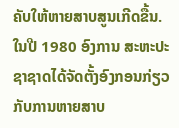ຄັບໃຫ້ຫາຍສາບສູນເກີດຂື້ນ. ໃນປີ 1980 ອົງການ ສະຫະປະຊາຊາດໄດ້ຈັດຕັ້ງອົງກອນກ່ຽວກັບການຫາຍສາບ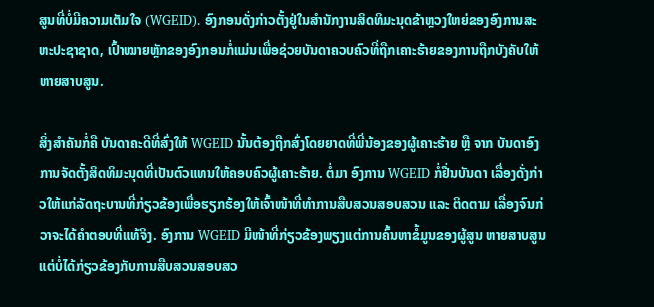ສູນທີ່ບໍ່ມີຄວາມເຕັມໃຈ (WGEID). ອົງກອນດັ່ງກ່າວຕັ້ງຢູ່ໃນສຳນັກງານສິດທິມະນຸດຂ້າຫຼວງໃຫຍ່ຂອງອົງການສະ ຫະປະຊາຊາດ, ເປົ້າໝາຍຫຼັກຂອງອົງກອນກໍ່ແມ່ນເພື່ອຊ່ວຍບັນດາຄວບຄົວທີ່ຖືກເຄາະຮ້າຍຂອງການຖືກບັງຄັບໃຫ້ ຫາຍສາບສູນ.

ສິ່ງສຳຄັນກໍ່ຄື ບັນດາຄະດີທີ່ສົ່ງໃຫ້ WGEID ນັ້ນຕ້ອງຖືກສົ່ງໂດຍຍາດທີ່ພີ່ນ້ອງຂອງຜູ້ເຄາະຮ້າຍ ຫຼື ຈາກ ບັນດາອົງການຈັດຕັ້ງສິດທິມະນຸດທີ່ເປັນຕົວແທນໃຫ້ຄອບຄົວຜູ້ເຄາະຮ້າຍ. ຕໍ່ມາ ອົງການ WGEID ກໍ່ຢື່ນບັນດາ ເລື່ອງດັ່ງກ່າວໃຫ້ແກ່ລັດຖະບານທີ່ກ່ຽວຂ້ອງເພື່ອຮຽກຮ້ອງໃຫ້ເຈົ້າໜ້າທີ່ທຳການສືບສວນສອບສວນ ແລະ ຕິດຕາມ ເລື່ອງຈົນກ່ວາຈະໄດ້ຄຳຕອບທີ່ແທ້ຈິງ. ອົງການ WGEID ມີໜ້າທີ່ກ່ຽວຂ້ອງພຽງແຕ່ການຄົ້ນຫາຂໍ້ມູນຂອງຜູ້ສູນ ຫາຍສາບສູນ ແຕ່ບໍ່ໄດ້ກ່ຽວຂ້ອງກັບການສືບສວນສອບສວ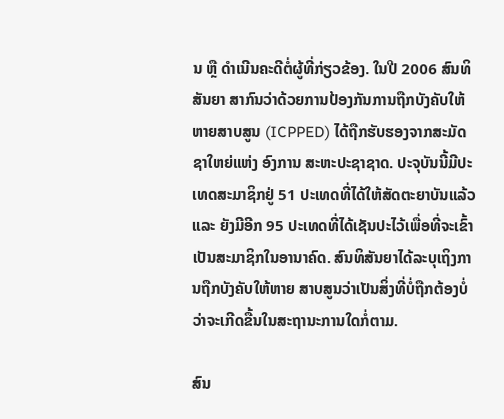ນ ຫຼື ດຳເນີນຄະດີຕໍ່ຜູ້ທີ່ກ່ຽວຂ້ອງ. ໃນປີ 2006 ສົນທິສັນຍາ ສາກົນວ່າດ້ວຍການປ້ອງກັນການຖືກບັງຄັບໃຫ້ຫາຍສາບສູນ (ICPPED) ໄດ້ຖືກຮັບຮອງຈາກສະມັດຊາໃຫຍ່ແຫ່ງ ອົງການ ສະຫະປະຊາຊາດ. ປະຈຸບັນນີ້ມີປະເທດສະມາຊິກຢູ່ 51 ປະເທດທີ່ໄດ້ໃຫ້ສັດຕະຍາບັນແລ້ວ ແລະ ຍັງມີອີກ 95 ປະເທດທີ່ໄດ້ເຊັນປະໄວ້ເພື່ອທີ່ຈະເຂົ້າເປັນສະມາຊິກໃນອານາຄົດ. ສົນທິສັນຍາໄດ້ລະບຸເຖິງການຖືກບັງຄັບໃຫ້ຫາຍ ສາບສູນວ່າເປັນສິ່ງທີ່ບໍ່ຖືກຕ້ອງບໍ່ວ່າຈະເກີດຂື້ນໃນສະຖານະການໃດກໍ່ຕາມ.

ສົນ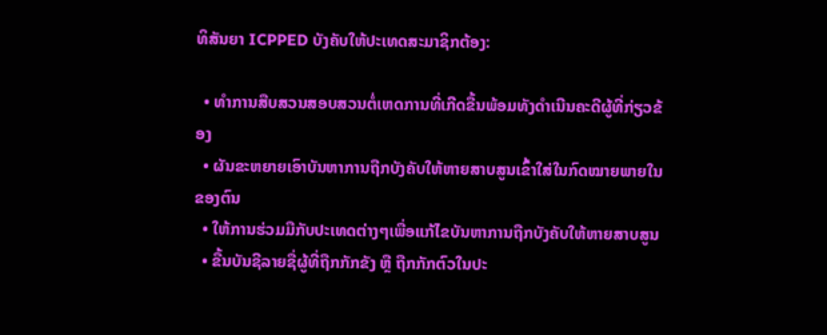ທິສັນຍາ ICPPED ບັງຄັບໃຫ້ປະເທດສະມາຊິກຕ້ອງ:

  • ທຳການສືບສວນສອບສວນຕໍ່ເຫດການທີ່ເກີດຂື້ນພ້ອມທັງດຳເນີນຄະດີຜູ້ທີ່ກ່ຽວຂ້ອງ
  • ຜັນຂະຫຍາຍເອົາບັນຫາການຖືກບັງຄັບໃຫ້ຫາຍສາບສູນເຂົ້າໃສ່ໃນກົດໝາຍພາຍໃນຂອງຕົນ
  • ໃຫ້ການຮ່ວມມືກັບປະເທດຕ່າງໆເພື່ອແກ້ໄຂບັນຫາການຖືກບັງຄັບໃຫ້ຫາຍສາບສູນ
  • ຂື້ນບັນຊີລາຍຊື່ຜູ້ທີ່ຖືກກັກຂັງ ຫຼື ຖືກກັກຕົວໃນປະ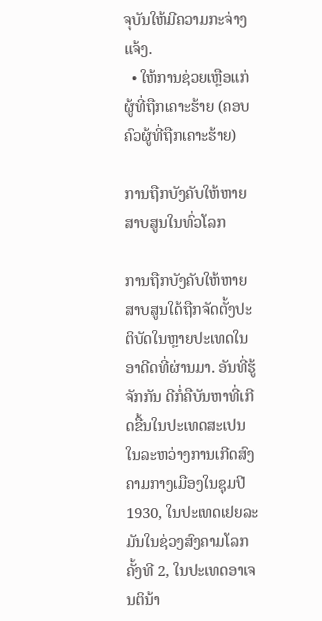ຈຸບັນໃຫ້ມີຄວາມກະຈ່າງແຈ້ງ.
  • ໃຫ້ການຊ່ວຍເຫຼືອແກ່ຜູ້ທີ່ຖືກເຄາະຮ້າຍ (ຄອບຄົວຜູ້ທີ່ຖືກເຄາະຮ້າຍ)

ການຖືກບັງຄັບໃຫ້ຫາຍສາບສູນໃນທົ່ວໂລກ

ການຖືກບັງຄັບໃຫ້ຫາຍສາບສູນໃດ້ຖືກຈັດຕັ້ງປະຕິບັດໃນຫຼາຍປະເທດໃນອາດີດທີ່ຜ່ານມາ. ອັນທີ່ຮູ້ຈັກກັນ ດີກໍ່ຄືບັນຫາທີ່ເກີດຂື້ນໃນປະເທດສະເປນໃນລະຫວ່າງການເກີດສົງຄາມກາງເມືອງໃນຊຸມປີ 1930, ໃນປະເທດເຢຍລະ ມັນໃນຊ່ວງສົງຄາມໂລກຄັ້ງທີ 2, ໃນປະເທດອາເຈນຕິນ້າ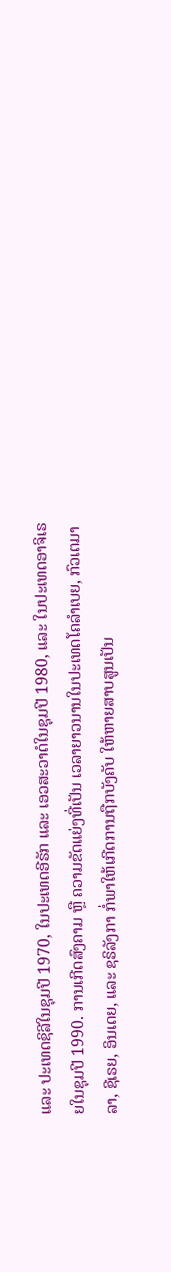ແລະ ປະເທດຊິລີໃນຊຸມປີ 1970, ໃນປະເທດອີຣັກ ແລະ ເອວສະວາດໍໃນຊຸມປີ 1980, ແລະ ໃນປະເທດອາຈິເຣຍໃນຊຸມປີ 1990. ການເກີດສົງຄາມ ຫຼື ຄວາມຂັດແຍ່ງທີ່ເປັນ ເວລາຍາວນານໃນປະເທດໂຄລຳເບຍ, ກົວເຕມາລາ, ຊີເຣຍ, ອິນເດຍ, ແລະ ຊຣິລັງກາ ກໍ່ພາໃຫ້ເກີດການຖືກບັງຄັບ ໃຫ້ຫາຍສາບສູນເປັນ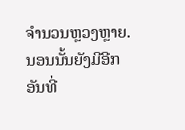ຈຳນວນຫຼວງຫຼາຍ. ນອນນັ້ນຍັງມີອີກອັນທີ່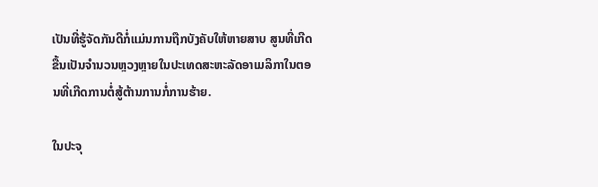ເປັນທີ່ຮູ້ຈັດກັນດີກໍ່ແມ່ນການຖືກບັງຄັບໃຫ້ຫາຍສາບ ສູນທີ່ເກີດຂື້ນເປັນຈຳນວນຫຼວງຫຼາຍໃນປະເທດສະຫະລັດອາເມລິກາໃນຕອນທີ່ເກີດການຕໍ່ສູ້ຕ້ານການກໍ່ການຮ້າຍ.

ໃນປະຈຸ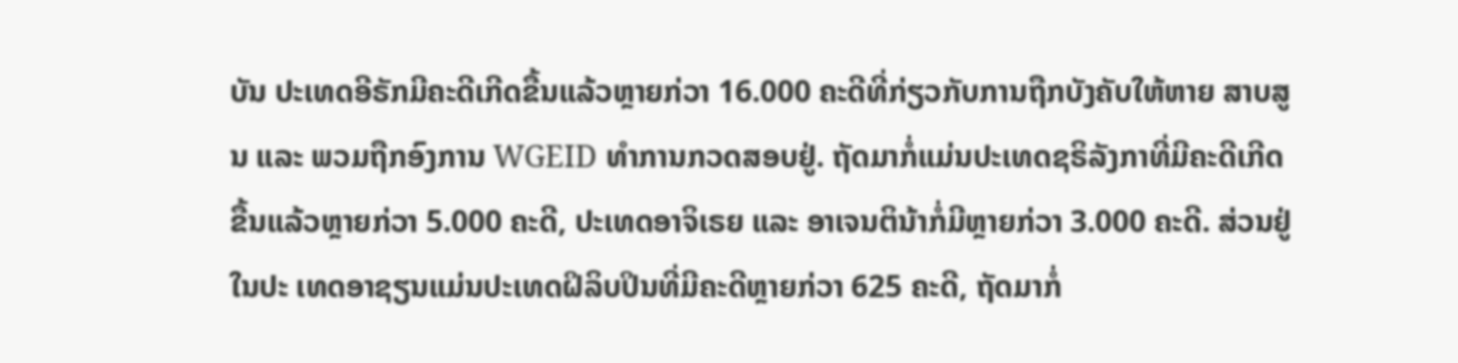ບັນ ປະເທດອີຣັກມີຄະດີເກີດຂື້ນແລ້ວຫຼາຍກ່ວາ 16.000 ຄະດີທີ່ກ່ຽວກັບການຖືກບັງຄັບໃຫ້ຫາຍ ສາບສູນ ແລະ ພວມຖືກອົງການ WGEID ທຳການກວດສອບຢູ່. ຖັດມາກໍ່ແມ່ນປະເທດຊຣິລັງກາທີ່ມີຄະດີເກີດ ຂື້ນແລ້ວຫຼາຍກ່ວາ 5.000 ຄະດີ, ປະເທດອາຈິເຣຍ ແລະ ອາເຈນຕິນ້າກໍ່ມີຫຼາຍກ່ວາ 3.000 ຄະດີ. ສ່ວນຢູ່ໃນປະ ເທດອາຊຽນແມ່ນປະເທດຝິລິບປິນທີ່ມີຄະດີຫຼາຍກ່ວາ 625 ຄະດີ, ຖັດມາກໍ່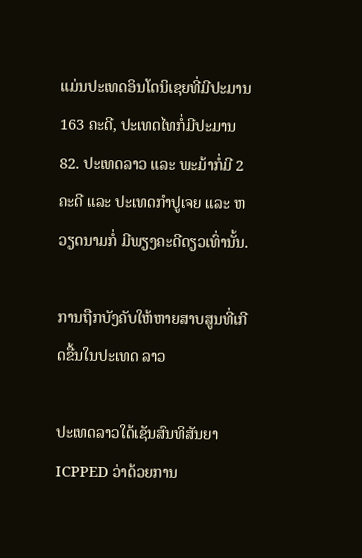ແມ່ນປະເທດອິນໂດນິເຊຍທີ່ມີປະມານ 163 ຄະດີ, ປະເທດໄທກໍ່ມີປະມານ 82. ປະເທດລາວ ແລະ ພະມ້າກໍ່ມີ 2 ຄະດີ ແລະ ປະເທດກຳປູເຈຍ ແລະ ຫວຽດນາມກໍ່ ມີພຽງຄະດີດຽວເທົ່ານັ້ນ.

ການຖືກບັງຄັບໃຫ້ຫາຍສາບສູນທີ່ເກີດຂື້ນໃນປະເທດ ລາວ

ປະເທດລາວໃດ້ເຊັນສົນທິສັນຍາ ICPPED ວ່າດ້ວຍການ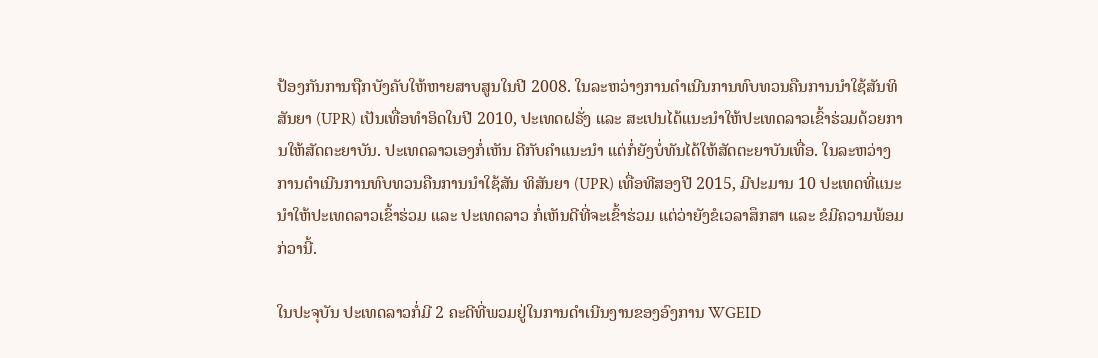ປ້ອງກັນການຖືກບັງຄັບໃຫ້ຫາຍສາບສູນໃນປີ 2008. ໃນລະຫວ່າງການດຳເນີນການທົບທວນຄືນການນຳໃຊ້ສັນທິສັນຍາ (UPR) ເປັນເທື່ອທຳອິດໃນປີ 2010, ປະເທດຝຣັ່ງ ແລະ ສະເປນໄດ້ແນະນຳໃຫ້ປະເທດລາວເຂົ້າຮ່ວມດ້ວຍການໃຫ້ສັດຕະຍາບັນ. ປະເທດລາວເອງກໍ່ເຫັນ ດີກັບຄຳແນະນຳ ແຕ່ກໍ່ຍັງບໍ່ທັນໄດ້ໃຫ້ສັດຕະຍາບັນເທື່ອ. ໃນລະຫວ່າງການດຳເນີນການທົບທວນຄືນການນຳໃຊ້ສັນ ທິສັນຍາ (UPR) ເທື່ອທີສອງປີ 2015, ມີປະມານ 10 ປະເທດທີ່ແນະນຳໃຫ້ປະເທດລາວເຂົ້າຮ່ວມ ແລະ ປະເທດລາວ ກໍ່ເຫັນດີທີ່ຈະເຂົ້າຮ່ວມ ແຕ່ວ່າຍັງຂໍເວລາສຶກສາ ແລະ ຂໍມີຄວາມພ້ອມກ່ວານີ້.

ໃນປະຈຸບັນ ປະເທດລາວກໍ່ມີ 2 ຄະດີທີ່ພວມຢູ່ໃນການດຳເນີນງານຂອງອົງການ WGEID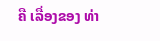ຄື ເລື່ອງຂອງ ທ່າ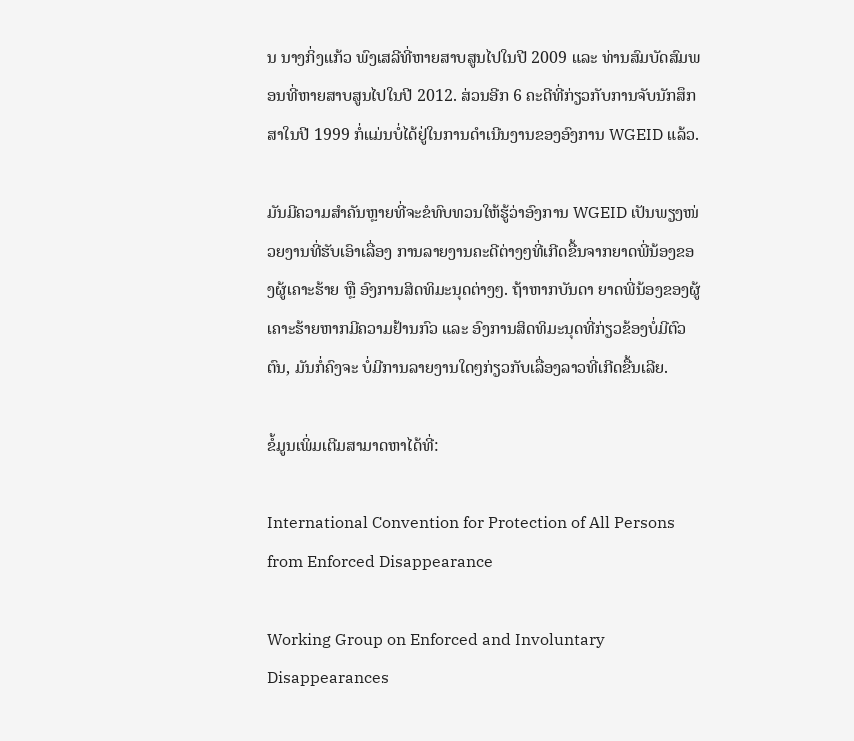ນ ນາງກິ່ງແກ້ວ ພົງເສລີທີ່ຫາຍສາບສູນໄປໃນປີ 2009 ແລະ ທ່ານສົມບັດສົມພອນທີ່ຫາຍສາບສູນໄປໃນປີ 2012. ສ່ວນອີກ 6 ຄະດີທີ່ກ່ຽວກັບການຈັບນັກສຶກສາໃນປີ 1999 ກໍ່ແມ່ນບໍ່ໄດ້ຢູ່ໃນການດຳເນີນງານຂອງອົງການ WGEID ແລ້ວ.

ມັນມີຄວາມສຳຄັນຫຼາຍທີ່ຈະຂໍທົບທວນໃຫ້ຮູ້ວ່າອົງການ WGEID ເປັນພຽງໜ່ວຍງານທີ່ຮັບເອົາເລື່ອງ ການລາຍງານຄະດີຕ່າງໆທີ່ເກີດຂື້ນຈາກຍາດພີ່ນ້ອງຂອງຜູ້ເຄາະຮ້າຍ ຫຼື ອົງການສິດທິມະນຸດຕ່າງໆ. ຖ້າຫາກບັນດາ ຍາດພີ່ນ້ອງຂອງຜູ້ເຄາະຮ້າຍຫາກມີຄວາມຢ້ານກົວ ແລະ ອົງການສິດທິມະນຸດທີ່ກ່ຽວຂ້ອງບໍ່ມີຕົວຕົນ, ມັນກໍ່ຄົງຈະ ບໍ່ມີການລາຍງານໃດໆກ່ຽວກັບເລື່ອງລາວທີ່ເກີດຂື້ນເລີຍ.

ຂໍ້ມູນເພິ່ມເຕີມສາມາດຫາໄດ້ທີ່:

International Convention for Protection of All Persons from Enforced Disappearance

Working Group on Enforced and Involuntary Disappearances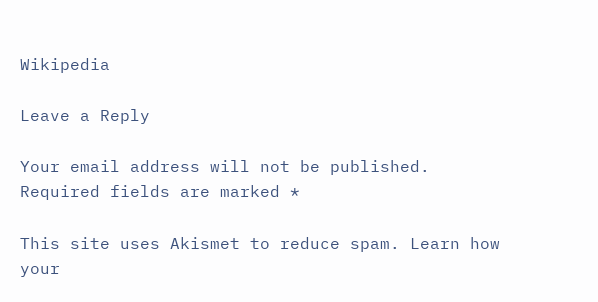Wikipedia

Leave a Reply

Your email address will not be published. Required fields are marked *

This site uses Akismet to reduce spam. Learn how your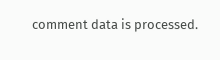comment data is processed.